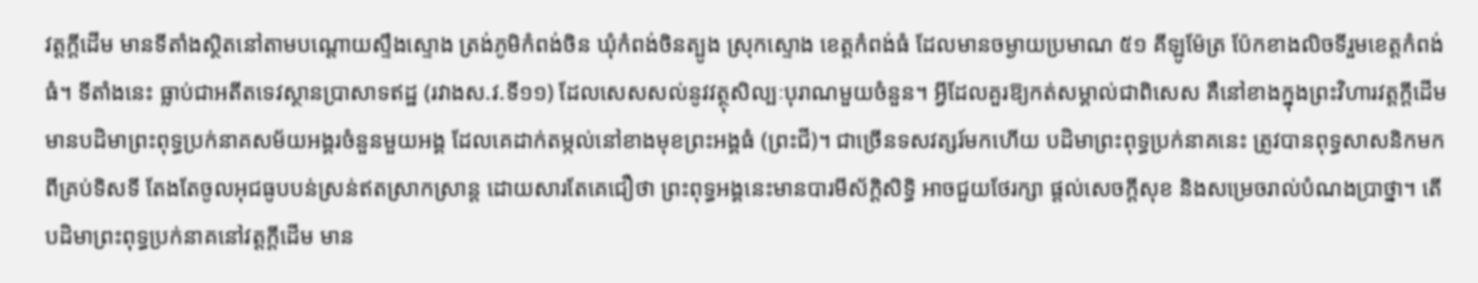វត្តក្តីដើម មានទីតាំងស្ថិតនៅតាមបណ្តោយស្ទឹងស្ទោង ត្រង់ភូមិកំពង់ចិន ឃុំកំពង់ចិនត្បូង ស្រុកស្ទោង ខេត្តកំពង់ធំ ដែលមានចម្ងាយប្រមាណ ៥១ គីឡូម៉ែត្រ ប៉ែកខាងលិចទីរួមខេត្តកំពង់ធំ។ ទីតាំងនេះ ធ្លាប់ជាអតីតទេវស្ថានប្រាសាទឥដ្ឋ (រវាងស.វ.ទី១១) ដែលសេសសល់នូវវត្ថុសិល្បៈបុរាណមួយចំនួន។ អ្វីដែលគួរឱ្យកត់សម្គាល់ជាពិសេស គឺនៅខាងក្នុងព្រះវិហារវត្តក្តីដើម មានបដិមាព្រះពុទ្ធប្រក់នាគសម័យអង្គរចំនួនមួយអង្គ ដែលគេដាក់តម្កល់នៅខាងមុខព្រះអង្គធំ (ព្រះជី)។ ជាច្រើនទសវត្សរ៍មកហើយ បដិមាព្រះពុទ្ធប្រក់នាគនេះ ត្រូវបានពុទ្ធសាសនិកមកពីគ្រប់ទិសទី តែងតែចូលអុជធូបបន់ស្រន់ឥតស្រាកស្រាន្ត ដោយសារតែគេជឿថា ព្រះពុទ្ធអង្គនេះមានបារមីស័ក្តិសិទ្ធិ អាចជួយថែរក្សា ផ្តល់សេចក្តីសុខ និងសម្រេចរាល់បំណងប្រាថ្នា។ តើបដិមាព្រះពុទ្ធប្រក់នាគនៅវត្តក្តីដើម មាន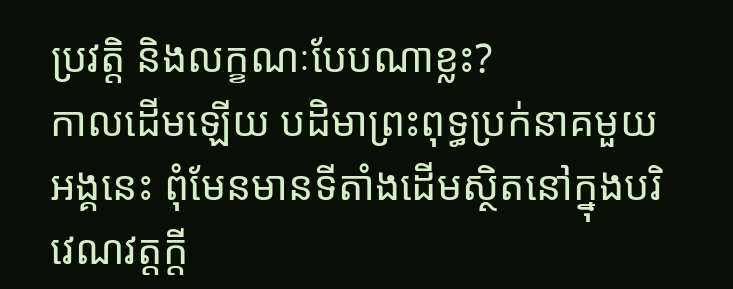ប្រវត្តិ និងលក្ខណៈបែបណាខ្លះ?
កាលដើមឡើយ បដិមាព្រះពុទ្ធប្រក់នាគមួយអង្គនេះ ពុំមែនមានទីតាំងដើមស្ថិតនៅក្នុងបរិវេណវត្តក្តី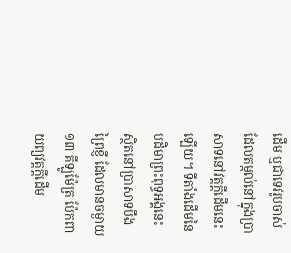ដើម ឬជាទេវរូបចាស់ដែលតម្កល់នៅក្នុងប្រាសាទនៅវត្តក្តីដើមនេះឡើយ។ ទីតាំងដើមនៃបដិមាព្រះពុទ្ធអង្គនេះ ស្ថិតនៅប្រាសាទបឹងព្រៃខ្ញី ដែលមានចម្ងាយ ១៣ គីឡូម៉ែត្រ ប៉ែកពាយព្យវត្តក្តីដើម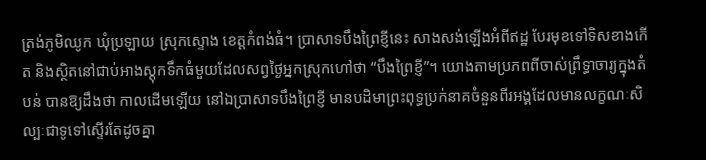ត្រង់ភូមិឈូក ឃុំប្រឡាយ ស្រុកស្ទោង ខេត្តកំពង់ធំ។ ប្រាសាទបឹងព្រៃខ្ញីនេះ សាងសង់ឡើងអំពីឥដ្ឋ បែរមុខទៅទិសខាងកើត និងស្ថិតនៅជាប់អាងស្តុកទឹកធំមួយដែលសព្វថ្ងៃអ្នកស្រុកហៅថា “បឹងព្រៃខ្ញី”។ យោងតាមប្រភពពីចាស់ព្រឹទ្ធាចារ្យក្នុងតំបន់ បានឱ្យដឹងថា កាលដើមឡើយ នៅឯប្រាសាទបឹងព្រៃខ្ញី មានបដិមាព្រះពុទ្ធប្រក់នាគចំនួនពីរអង្គដែលមានលក្ខណៈសិល្បៈជាទូទៅស្ទើរតែដូចគ្នា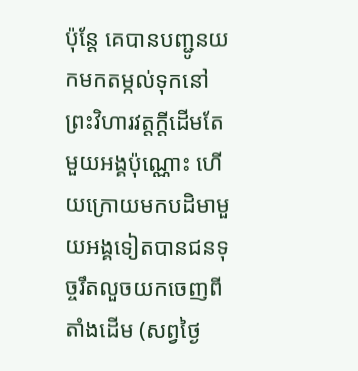ប៉ុន្តែ គេបានបញ្ជូនយកមកតម្កល់ទុកនៅព្រះវិហារវត្តក្តីដើមតែមួយអង្គប៉ុណ្ណោះ ហើយក្រោយមកបដិមាមួយអង្គទៀតបានជនទុច្ចរឹតលួចយកចេញពីតាំងដើម (សព្វថ្ងៃ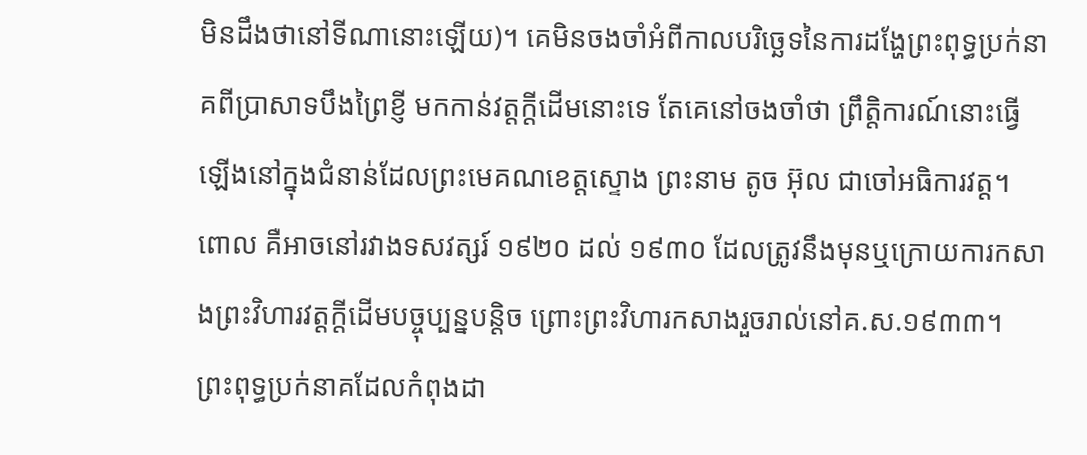មិនដឹងថានៅទីណានោះឡើយ)។ គេមិនចងចាំអំពីកាលបរិច្ឆេទនៃការដង្ហែព្រះពុទ្ធប្រក់នាគពីប្រាសាទបឹងព្រៃខ្ញី មកកាន់វត្តក្តីដើមនោះទេ តែគេនៅចងចាំថា ព្រឹត្តិការណ៍នោះធ្វើឡើងនៅក្នុងជំនាន់ដែលព្រះមេគណខេត្តស្ទោង ព្រះនាម តូច អ៊ុល ជាចៅអធិការវត្ត។ ពោល គឺអាចនៅរវាងទសវត្សរ៍ ១៩២០ ដល់ ១៩៣០ ដែលត្រូវនឹងមុនឬក្រោយការកសាងព្រះវិហារវត្តក្តីដើមបច្ចុប្បន្នបន្តិច ព្រោះព្រះវិហារកសាងរួចរាល់នៅគ.ស.១៩៣៣។
ព្រះពុទ្ធប្រក់នាគដែលកំពុងដា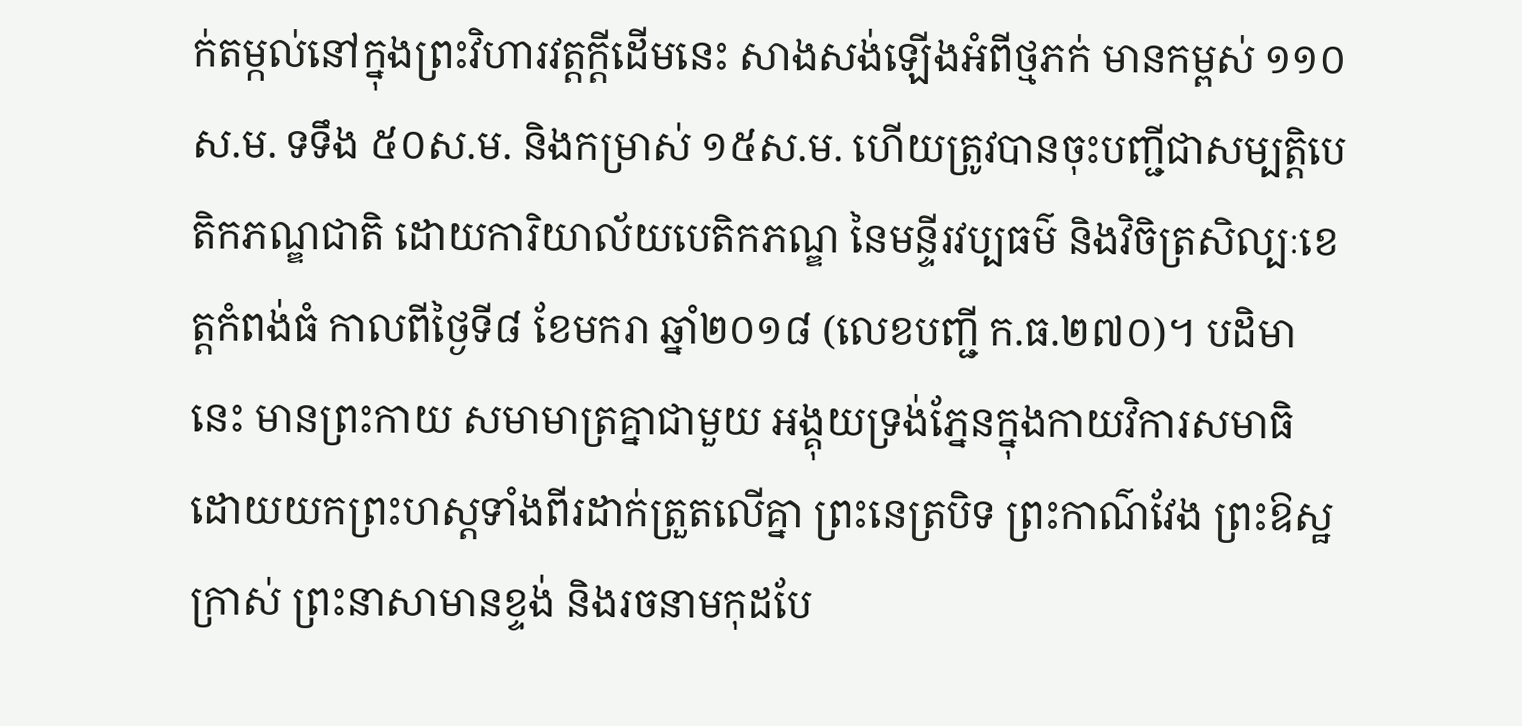ក់តម្កល់នៅក្នុងព្រះវិហារវត្តក្តីដើមនេះ សាងសង់ឡើងអំពីថ្មភក់ មានកម្ពស់ ១១០ស.ម. ទទឹង ៥០ស.ម. និងកម្រាស់ ១៥ស.ម. ហើយត្រូវបានចុះបញ្ជីជាសម្បត្តិបេតិកភណ្ឌជាតិ ដោយការិយាល័យបេតិកភណ្ឌ នៃមន្ទីរវប្បធម៌ និងវិចិត្រសិល្បៈខេត្តកំពង់ធំ កាលពីថ្ងៃទី៨ ខែមករា ឆ្នាំ២០១៨ (លេខបញ្ជី ក.ធ.២៧០)។ បដិមានេះ មានព្រះកាយ សមាមាត្រគ្នាជាមួយ អង្គុយទ្រង់ភ្នែនក្នុងកាយវិការសមាធិ ដោយយកព្រះហស្តទាំងពីរដាក់ត្រួតលើគ្នា ព្រះនេត្របិទ ព្រះកាណ៌វែង ព្រះឱស្ឋក្រាស់ ព្រះនាសាមានខ្ទង់ និងរចនាមកុដបែ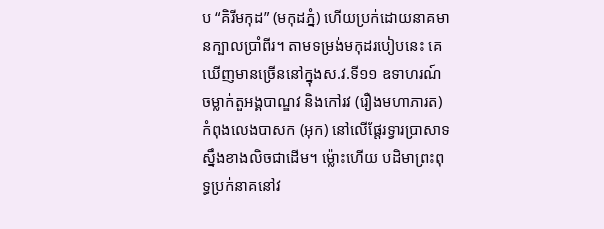ប “គិរីមកុដ” (មកុដភ្នំ) ហើយប្រក់ដោយនាគមានក្បាលប្រាំពីរ។ តាមទម្រង់មកុដរបៀបនេះ គេឃើញមានច្រើននៅក្នុងស.វ.ទី១១ ឧទាហរណ៍ ចម្លាក់តួអង្គបាណ្ឌវ និងកៅរវ (រឿងមហាភារត) កំពុងលេងបាសក (អុក) នៅលើផ្តែរទ្វារប្រាសាទស្នឹងខាងលិចជាដើម។ ម្ល៉ោះហើយ បដិមាព្រះពុទ្ធប្រក់នាគនៅវ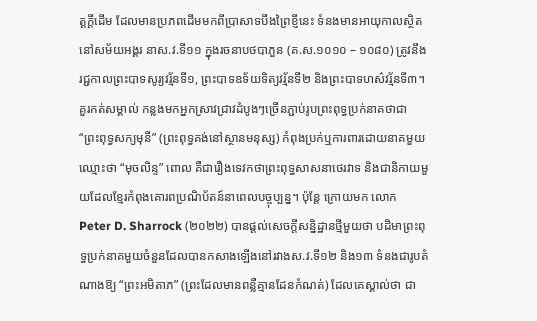ត្តក្តីដើម ដែលមានប្រភពដើមមកពីប្រាសាទបឹងព្រៃខ្ញីនេះ ទំនងមានអាយុកាលស្ថិតនៅសម័យអង្គរ នាស.វ.ទី១១ ក្នុងរចនាបថបាភួន (គ.ស.១០១០ – ១០៨០) ត្រូវនឹងរជ្ជកាលព្រះបាទសូរ្យវរ្ម័នទី១, ព្រះបាទឧទ័យទិត្យវរ្ម័នទី២ និងព្រះបាទហស៌វរ្ម័នទី៣។ គួរកត់សម្គាល់ កន្លងមកអ្នកស្រាវជ្រាវដំបូងៗច្រើនភ្ជាប់រូបព្រះពុទ្ធប្រក់នាគថាជា “ព្រះពុទ្ធសក្យមុនី” (ព្រះពុទ្ធគង់នៅស្ថានមនុស្ស) កំពុងប្រក់ឬការពារដោយនាគមួយឈ្មោះថា “មុចលិន្ទ” ពោល គឺជារឿងទេវកថាព្រះពុទ្ធសាសនាថេរវាទ និងជានិកាយមួយដែលខ្មែរកំពុងគោរពប្រណិប័តន៍នាពេលបច្ចុប្បន្ន។ ប៉ុន្តែ ក្រោយមក លោក Peter D. Sharrock (២០២២) បានផ្តល់សេចក្តីសន្និដ្ឋានថ្មីមួយថា បដិមាព្រះពុទ្ធប្រក់នាគមួយចំនួនដែលបានកសាងឡើងនៅរវាងស.វ.ទី១២ និង១៣ ទំនងជារូបតំណាងឱ្យ “ព្រះអមិតាភ” (ព្រះដែលមានពន្លឺគ្មានដែនកំណត់) ដែលគេស្គាល់ថា ជា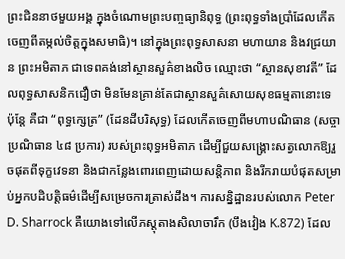ព្រះជិននាថមួយអង្គ ក្នុងចំណោមព្រះបញ្ចធ្យានិពុទ្ធ (ព្រះពុទ្ធទាំងប្រាំដែលកើតចេញពីតម្កល់ចិត្តក្នុងសមាធិ)។ នៅក្នុងព្រះពុទ្ធសាសនា មហាយាន និងវជ្រយាន ព្រះអមិតាភ ជាទេពគង់នៅស្ថានសួគ៌ខាងលិច ឈ្មោះថា “ស្ថានសុខាវតី” ដែលពុទ្ធសាសនិកជឿថា មិនមែនគ្រាន់តែជាស្ថានសួគ៌សោយសុខធម្មតានោះទេ ប៉ុន្តែ គឺជា “ពុទ្ធក្សេត្រ” (ដែនដីបរិសុទ្ធ) ដែលកើតចេញពីមហាបណិធាន (សច្ចាប្រណិធាន ៤៨ ប្រការ) របស់ព្រះពុទ្ធអមិតាភ ដើម្បីជួយសង្រ្គោះសត្វលោកឱ្យរួចផុតពីទុក្ខវេទនា និងជាកន្លែងពោរពេញដោយសន្តិភាព និងរីករាយបំផុតសម្រាប់អ្នកបដិបត្តិធម៌ដើម្បីសម្រេចការត្រាស់ដឹង។ ការសន្និដ្ឋានរបស់លោក Peter D. Sharrock គឺយោងទៅលើភស្តុតាងសិលាចារឹក (បឹងវៀង K.872) ដែល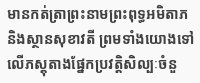មានកត់ត្រាព្រះនាមព្រះពុទ្ធអមិតាភ និងស្ថានសុខាវតី ព្រមទាំងយោងទៅលើភស្តុតាងផ្នែកប្រវត្តិសិល្បៈចំនួ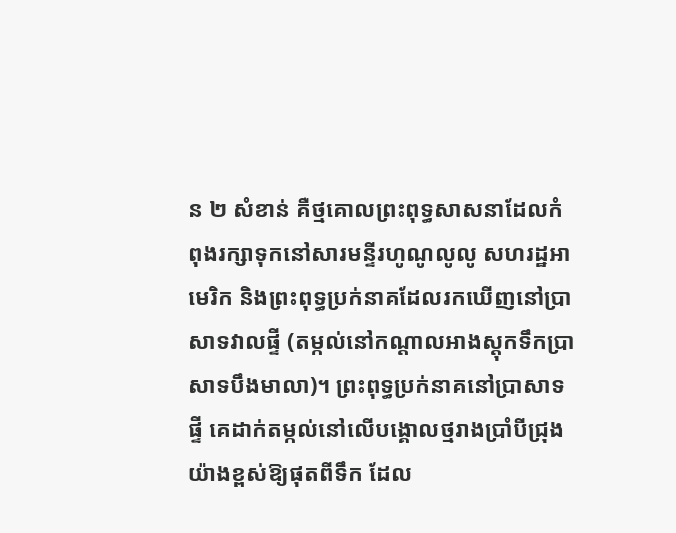ន ២ សំខាន់ គឺថ្មគោលព្រះពុទ្ធសាសនាដែលកំពុងរក្សាទុកនៅសារមន្ទីរហូណូលូលូ សហរដ្ឋអាមេរិក និងព្រះពុទ្ធប្រក់នាគដែលរកឃើញនៅប្រាសាទវាលផ្ទី (តម្កល់នៅកណ្តាលអាងស្តុកទឹកប្រាសាទបឹងមាលា)។ ព្រះពុទ្ធប្រក់នាគនៅប្រាសាទផ្ទី គេដាក់តម្កល់នៅលើបង្គោលថ្មរាងប្រាំបីជ្រុងយ៉ាងខ្ពស់ឱ្យផុតពីទឹក ដែល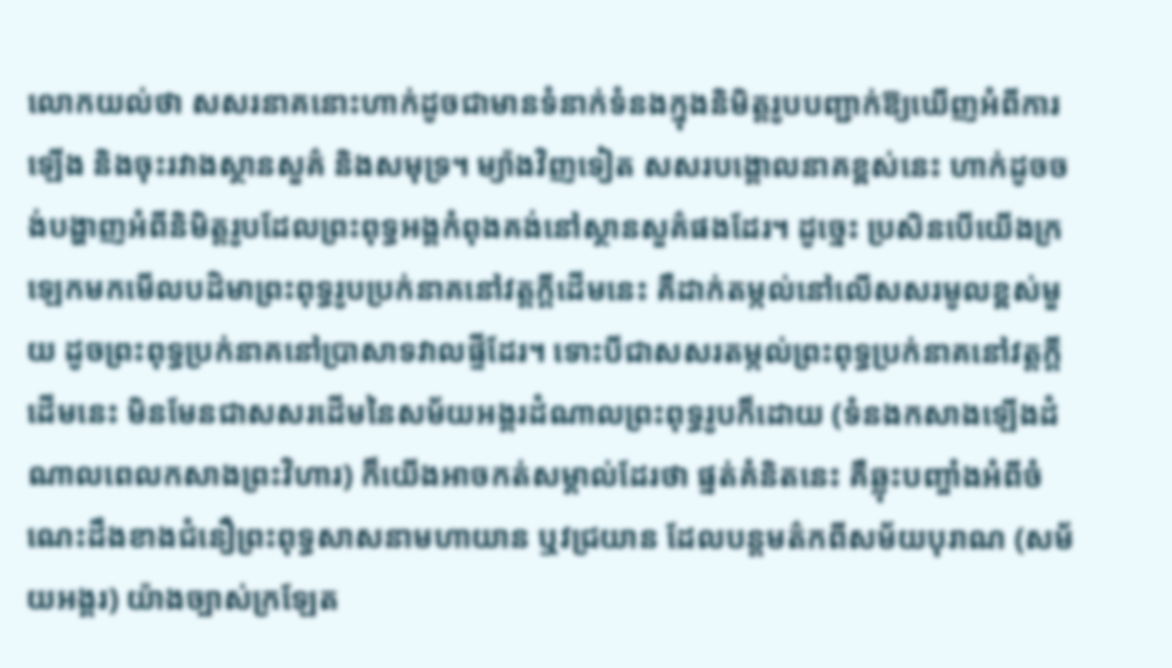លោកយល់ថា សសរនាគនោះហាក់ដូចជាមានទំនាក់ទំនងក្នុងនិមិត្តរូបបញ្ជាក់ឱ្យឃើញអំពីការឡើង និងចុះរវាងស្ថានសួគ៌ និងសមុទ្រ។ ម្យ៉ាងវិញទៀត សសរបង្គោលនាគខ្ពស់នេះ ហាក់ដូចចង់បង្ហាញអំពីនិមិត្តរូបដែលព្រះពុទ្ធអង្គកំពុងគង់នៅស្ថានសួគ៌ផងដែរ។ ដូច្នេះ ប្រសិនបើយើងក្រឡេកមកមើលបដិមាព្រះពុទ្ធរូបប្រក់នាគនៅវត្តក្តីដើមនេះ គឺដាក់តម្កល់នៅលើសសរមូលខ្ពស់មួយ ដូចព្រះពុទ្ធប្រក់នាគនៅប្រាសាទវាលផ្ទីដែរ។ ទោះបីជាសសរតម្កល់ព្រះពុទ្ធប្រក់នាគនៅវត្តក្តីដើមនេះ មិនមែនជាសសរដើមនៃសម័យអង្គរដំណាលព្រះពុទ្ធរូបក៏ដោយ (ទំនងកសាងឡើងដំណាលពេលកសាងព្រះវិហារ) ក៏យើងអាចកត់សម្គាល់ដែរថា ផ្នត់គំនិតនេះ គឺឆ្លុះបញ្ចាំងអំពីចំណេះដឹងខាងជំនឿព្រះពុទ្ធសាសនាមហាយាន ឬវជ្រយាន ដែលបន្តមត៌កពីសម័យបុរាណ (សម័យអង្គរ) យ៉ាងច្បាស់ក្រឡែត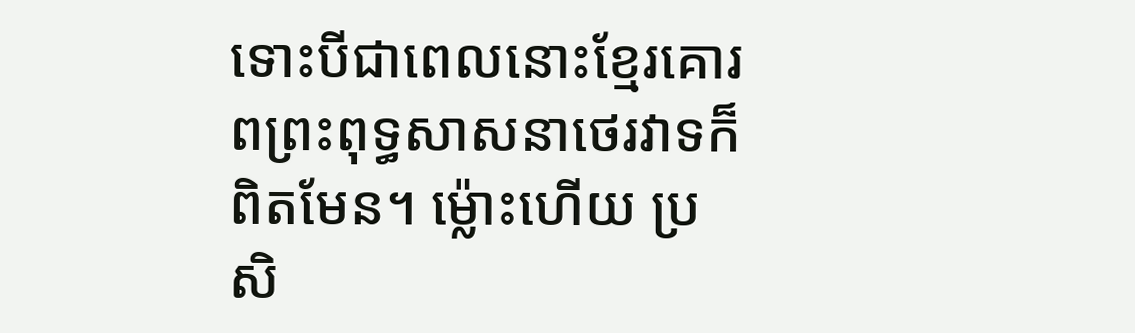ទោះបីជាពេលនោះខ្មែរគោរពព្រះពុទ្ធសាសនាថេរវាទក៏ពិតមែន។ ម្ល៉ោះហើយ ប្រសិ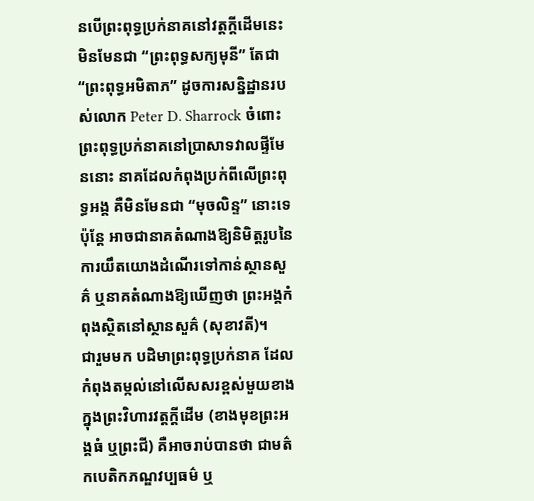នបើព្រះពុទ្ធប្រក់នាគនៅវត្តក្តីដើមនេះ មិនមែនជា “ព្រះពុទ្ធសក្យមុនី” តែជា “ព្រះពុទ្ធអមិតាភ” ដូចការសន្និដ្ឋានរបស់លោក Peter D. Sharrock ចំពោះព្រះពុទ្ធប្រក់នាគនៅប្រាសាទវាលផ្ទីមែននោះ នាគដែលកំពុងប្រក់ពីលើព្រះពុទ្ធអង្គ គឺមិនមែនជា “មុចលិន្ទ” នោះទេ ប៉ុន្តែ អាចជានាគតំណាងឱ្យនិមិត្តរូបនៃការយឹតយោងដំណើរទៅកាន់ស្ថានសួគ៌ ឬនាគតំណាងឱ្យឃើញថា ព្រះអង្គកំពុងស្ថិតនៅស្ថានសួគ៌ (សុខាវតី)។
ជារួមមក បដិមាព្រះពុទ្ធប្រក់នាគ ដែលកំពុងតម្កល់នៅលើសសរខ្ពស់មួយខាងក្នុងព្រះវិហារវត្តក្តីដើម (ខាងមុខព្រះអង្គធំ ឬព្រះជី) គឺអាចរាប់បានថា ជាមត៌កបេតិកភណ្ឌវប្បធម៌ ឬ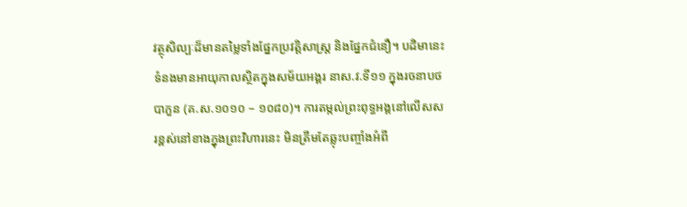វត្ថុសិល្បៈដ៏មានតម្លៃទាំងផ្នែកប្រវត្តិសាស្ត្រ និងផ្នែកជំនឿ។ បដិមានេះ ទំនងមានអាយុកាលស្ថិតក្នុងសម័យអង្គរ នាស.វ.ទី១១ ក្នុងរចនាបថបាភួន (គ.ស.១០១០ – ១០៨០)។ ការតម្កល់ព្រះពុទ្ធអង្គនៅលើសសរខ្ពស់នៅខាងក្នុងព្រះវិហារនេះ មិនត្រឹមតែឆ្លុះបញ្ចាំងអំពី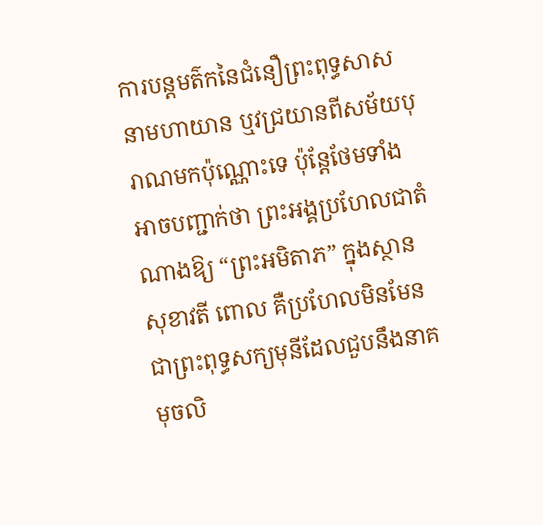ការបន្តមត៌កនៃជំនឿព្រះពុទ្ធសាសនាមហាយាន ឬវជ្រយានពីសម័យបុរាណមកប៉ុណ្ណោះទេ ប៉ុន្តែថែមទាំងអាចបញ្ជាក់ថា ព្រះអង្គប្រហែលជាតំណាងឱ្យ “ព្រះអមិតាភ” ក្នុងស្ថានសុខាវតី ពោល គឺប្រហែលមិនមែនជាព្រះពុទ្ធសក្យមុនីដែលជួបនឹងនាគមុចលិ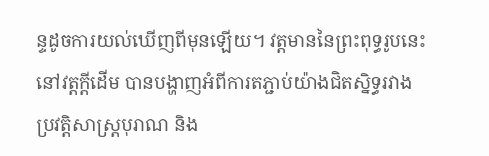ន្ទដូចការយល់ឃើញពីមុនឡើយ។ វត្តមាននៃព្រះពុទ្ធរូបនេះនៅវត្តក្តីដើម បានបង្ហាញអំពីការតភ្ជាប់យ៉ាងជិតស្និទ្ធរវាងប្រវត្តិសាស្ត្របុរាណ និង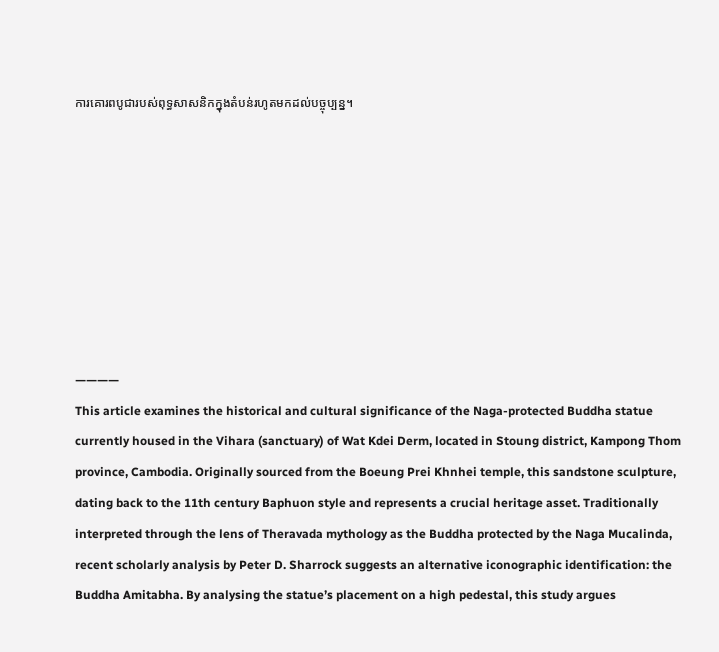ការគោរពបូជារបស់ពុទ្ធសាសនិកក្នុងតំបន់រហូតមកដល់បច្ចុប្បន្ន។








————
This article examines the historical and cultural significance of the Naga-protected Buddha statue currently housed in the Vihara (sanctuary) of Wat Kdei Derm, located in Stoung district, Kampong Thom province, Cambodia. Originally sourced from the Boeung Prei Khnhei temple, this sandstone sculpture, dating back to the 11th century Baphuon style and represents a crucial heritage asset. Traditionally interpreted through the lens of Theravada mythology as the Buddha protected by the Naga Mucalinda, recent scholarly analysis by Peter D. Sharrock suggests an alternative iconographic identification: the Buddha Amitabha. By analysing the statue’s placement on a high pedestal, this study argues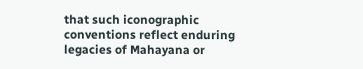that such iconographic conventions reflect enduring legacies of Mahayana or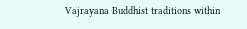Vajrayana Buddhist traditions within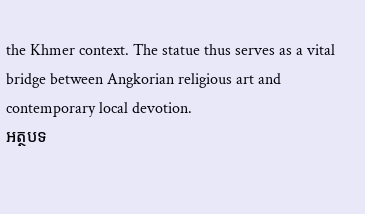the Khmer context. The statue thus serves as a vital bridge between Angkorian religious art and contemporary local devotion.
អត្ថបទ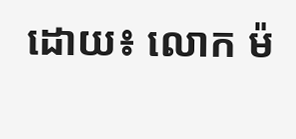ដោយ៖ លោក ម៉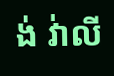ង់ វ់ាលី